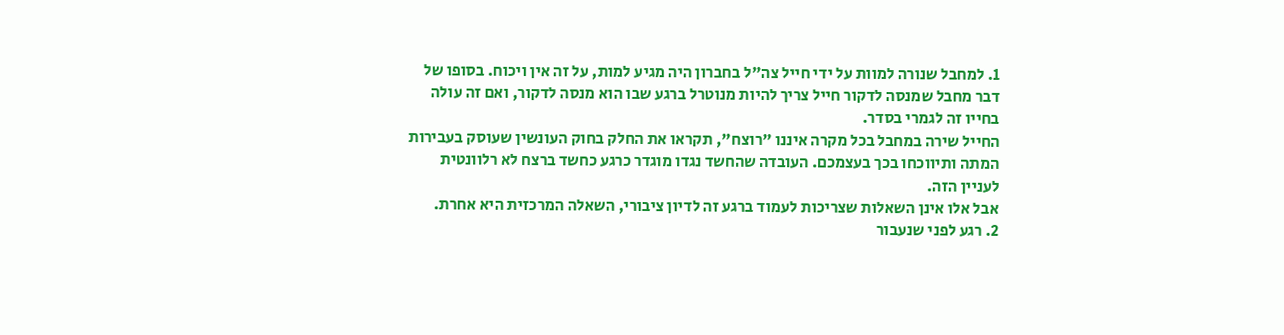1. למחבל שנורה למוות על ידי חייל צה"ל בחברון היה מגיע למות, על זה אין ויכוח. בסופו של דבר מחבל שמנסה לדקור חייל צריך להיות מנוטרל ברגע שבו הוא מנסה לדקור, ואם זה עולה בחייו זה לגמרי בסדר.
החייל שירה במחבל בכל מקרה איננו "רוצח", תקראו את החלק בחוק העונשין שעוסק בעבירות המתה ותיווכחו בכך בעצמכם. העובדה שהחשד נגדו מוגדר כרגע כחשד ברצח לא רלוונטית לעניין הזה.
אבל אלו אינן השאלות שצריכות לעמוד ברגע זה לדיון ציבורי, השאלה המרכזית היא אחרת.
2. רגע לפני שנעבור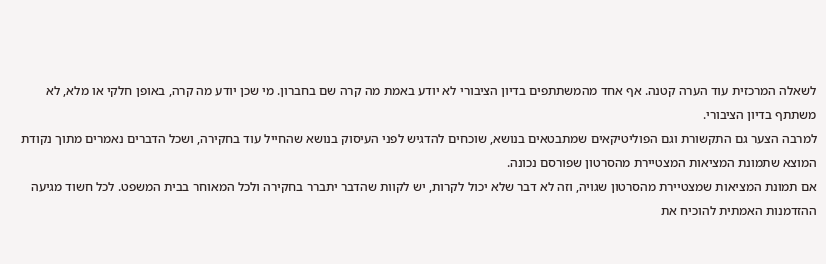לשאלה המרכזית עוד הערה קטנה. אף אחד מהמשתתפים בדיון הציבורי לא יודע באמת מה קרה שם בחברון. מי שכן יודע מה קרה, באופן חלקי או מלא, לא משתתף בדיון הציבורי.
למרבה הצער גם התקשורת וגם הפוליטיקאים שמתבטאים בנושא, שוכחים להדגיש לפני העיסוק בנושא שהחייל עוד בחקירה, ושכל הדברים נאמרים מתוך נקודת המוצא שתמונת המציאות המצטיירת מהסרטון שפורסם נכונה.
אם תמונת המציאות שמצטיירת מהסרטון שגויה, וזה לא דבר שלא יכול לקרות, יש לקוות שהדבר יתברר בחקירה ולכל המאוחר בבית המשפט. לכל חשוד מגיעה ההזדמנות האמתית להוכיח את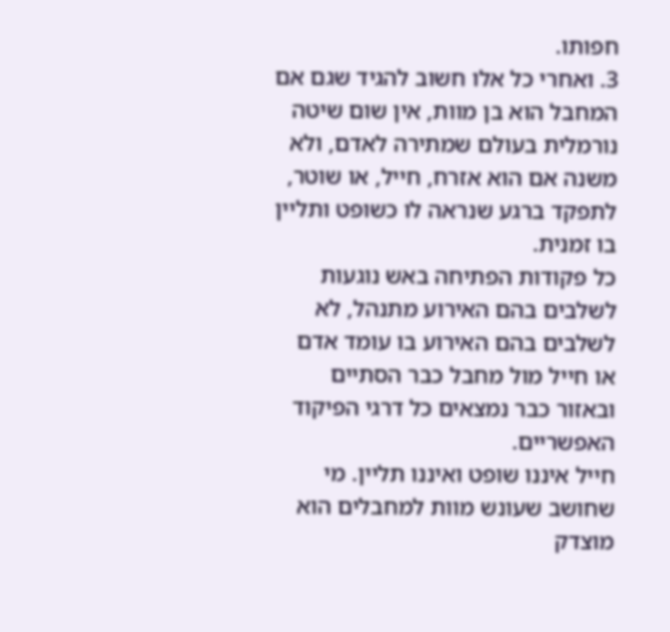חפותו.
3. ואחרי כל אלו חשוב להגיד שגם אם המחבל הוא בן מוות, אין שום שיטה נורמלית בעולם שמתירה לאדם, ולא משנה אם הוא אזרח, חייל, או שוטר, לתפקד ברגע שנראה לו כשופט ותליין בו זמנית.
כל פקודות הפתיחה באש נוגעות לשלבים בהם האירוע מתנהל, לא לשלבים בהם האירוע בו עומד אדם או חייל מול מחבל כבר הסתיים ובאזור כבר נמצאים כל דרגי הפיקוד האפשריים.
חייל איננו שופט ואיננו תליין. מי שחושב שעונש מוות למחבלים הוא מוצדק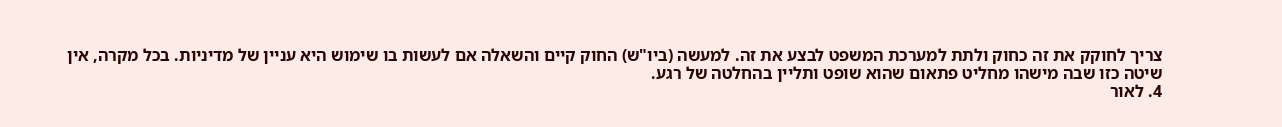צריך לחוקק את זה כחוק ולתת למערכת המשפט לבצע את זה. למעשה (ביו"ש) החוק קיים והשאלה אם לעשות בו שימוש היא עניין של מדיניות. בכל מקרה, אין שיטה כזו שבה מישהו מחליט פתאום שהוא שופט ותליין בהחלטה של רגע.
4. לאור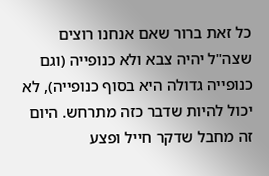כל זאת ברור שאם אנחנו רוצים שצה"ל יהיה צבא ולא כנופייה (וגם כנופייה גדולה היא בסוף כנופייה), לא יכול להיות שדבר כזה מתרחש. היום זה מחבל שדקר חייל ופצע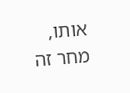אותו, מחר זה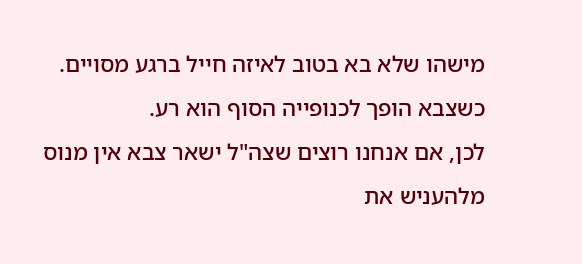מישהו שלא בא בטוב לאיזה חייל ברגע מסויים. כשצבא הופך לכנופייה הסוף הוא רע.
לכן, אם אנחנו רוצים שצה"ל ישאר צבא אין מנוס מלהעניש את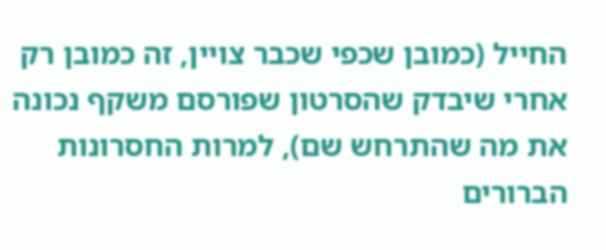החייל (כמובן שכפי שכבר צויין, זה כמובן רק אחרי שיבדק שהסרטון שפורסם משקף נכונה את מה שהתרחש שם), למרות החסרונות הברורים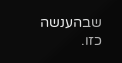שבהענשה כזו.